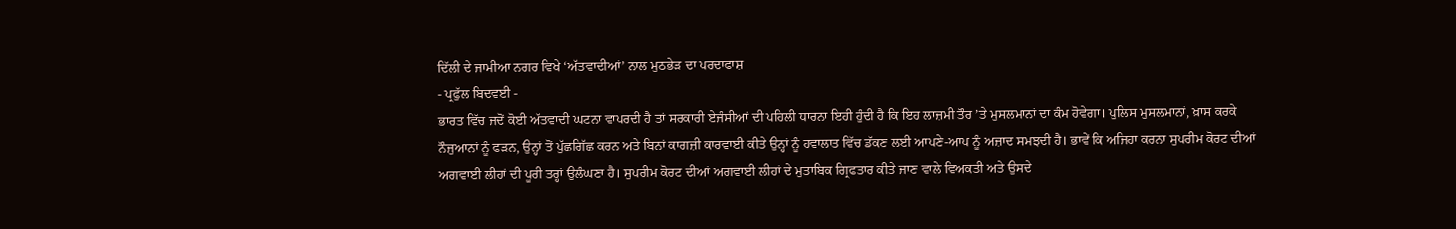ਦਿੱਲੀ ਦੇ ਜਾਮੀਆ ਨਗਰ ਵਿਖੇ ‘ਅੱਤਵਾਦੀਆਂ’ ਨਾਲ ਮੁਠਭੇੜ ਦਾ ਪਰਦਾਫਾਸ਼
- ਪ੍ਰਫੁੱਲ ਬਿਦਵਈ -
ਭਾਰਤ ਵਿੱਚ ਜਦੋਂ ਕੋਈ ਅੱਤਵਾਦੀ ਘਟਨਾ ਵਾਪਰਦੀ ਹੈ ਤਾਂ ਸਰਕਾਰੀ ਏਜੰਸੀਆਂ ਦੀ ਪਹਿਲੀ ਧਾਰਨਾ ਇਹੀ ਹੁੰਦੀ ਹੈ ਕਿ ਇਹ ਲਾਜ਼ਮੀ ਤੌਰ ’ਤੇ ਮੁਸਲਮਾਨਾਂ ਦਾ ਕੰਮ ਹੋਵੇਗਾ। ਪੁਲਿਸ ਮੁਸਲਮਾਨਾਂ, ਖ਼ਾਸ ਕਰਕੇ ਨੌਜੁਆਨਾਂ ਨੂੰ ਫੜਨ, ਉਨ੍ਹਾਂ ਤੋਂ ਪੁੱਛਗਿੱਛ ਕਰਨ ਅਤੇ ਬਿਨਾਂ ਕਾਗਜ਼ੀ ਕਾਰਵਾਈ ਕੀਤੇ ਉਨ੍ਹਾਂ ਨੂੰ ਹਵਾਲਾਤ ਵਿੱਚ ਡੱਕਣ ਲਈ ਆਪਣੇ-ਆਪ ਨੂੰ ਅਜ਼ਾਦ ਸਮਝਦੀ ਹੈ। ਭਾਵੇਂ ਕਿ ਅਜਿਹਾ ਕਰਨਾ ਸੁਪਰੀਮ ਕੋਰਟ ਦੀਆਂ ਅਗਵਾਈ ਲੀਹਾਂ ਦੀ ਪੂਰੀ ਤਰ੍ਹਾਂ ਉਲੰਘਣਾ ਹੈ। ਸੁਪਰੀਮ ਕੋਰਟ ਦੀਆਂ ਅਗਵਾਈ ਲੀਹਾਂ ਦੇ ਮੁਤਾਬਿਕ ਗ੍ਰਿਫਤਾਰ ਕੀਤੇ ਜਾਣ ਵਾਲੇ ਵਿਅਕਤੀ ਅਤੇ ਉਸਦੇ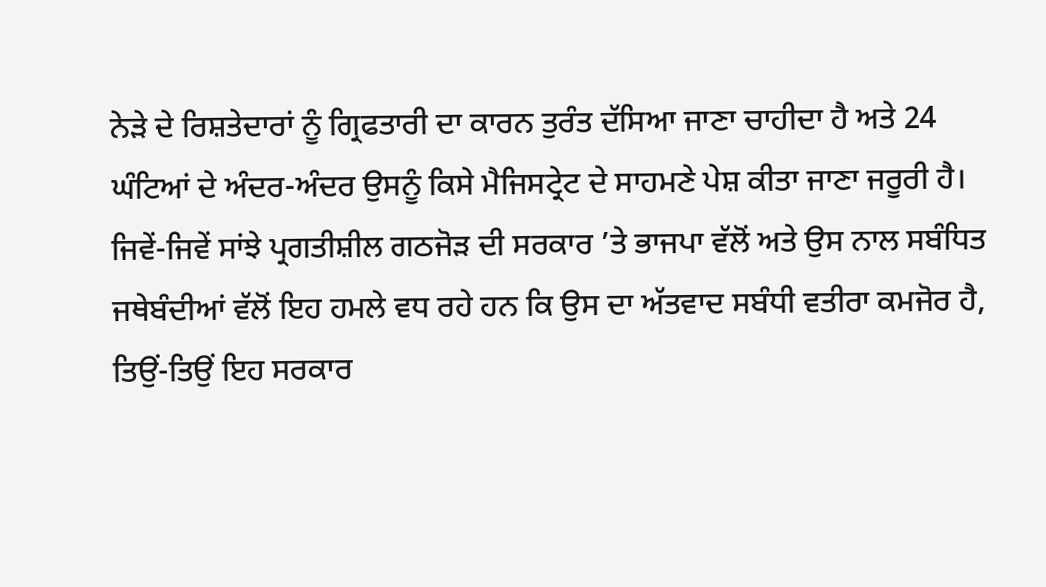ਨੇੜੇ ਦੇ ਰਿਸ਼ਤੇਦਾਰਾਂ ਨੂੰ ਗ੍ਰਿਫਤਾਰੀ ਦਾ ਕਾਰਨ ਤੁਰੰਤ ਦੱਸਿਆ ਜਾਣਾ ਚਾਹੀਦਾ ਹੈ ਅਤੇ 24 ਘੰਟਿਆਂ ਦੇ ਅੰਦਰ-ਅੰਦਰ ਉਸਨੂੰ ਕਿਸੇ ਮੈਜਿਸਟ੍ਰੇਟ ਦੇ ਸਾਹਮਣੇ ਪੇਸ਼ ਕੀਤਾ ਜਾਣਾ ਜਰੂਰੀ ਹੈ।
ਜਿਵੇਂ-ਜਿਵੇਂ ਸਾਂਝੇ ਪ੍ਰਗਤੀਸ਼ੀਲ ਗਠਜੋੜ ਦੀ ਸਰਕਾਰ ’ਤੇ ਭਾਜਪਾ ਵੱਲੋਂ ਅਤੇ ਉਸ ਨਾਲ ਸਬੰਧਿਤ ਜਥੇਬੰਦੀਆਂ ਵੱਲੋਂ ਇਹ ਹਮਲੇ ਵਧ ਰਹੇ ਹਨ ਕਿ ਉਸ ਦਾ ਅੱਤਵਾਦ ਸਬੰਧੀ ਵਤੀਰਾ ਕਮਜੋਰ ਹੈ, ਤਿਉਂ-ਤਿਉਂ ਇਹ ਸਰਕਾਰ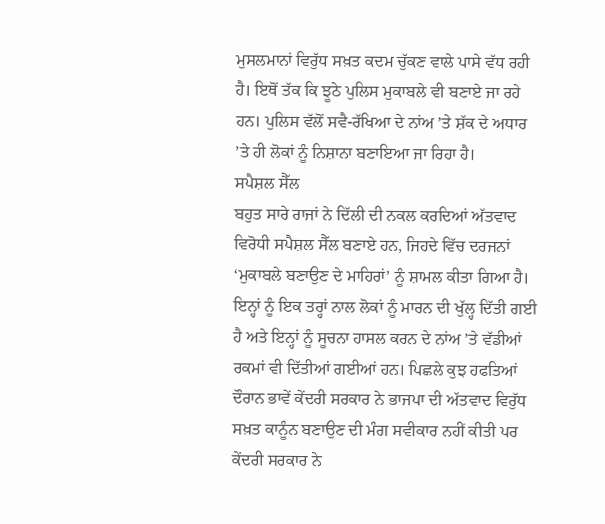ਮੁਸਲਮਾਨਾਂ ਵਿਰੁੱਧ ਸਖ਼ਤ ਕਦਮ ਚੁੱਕਣ ਵਾਲੇ ਪਾਸੇ ਵੱਧ ਰਹੀ ਹੈ। ਇਥੋਂ ਤੱਕ ਕਿ ਝੂਠੇ ਪੁਲਿਸ ਮੁਕਾਬਲੇ ਵੀ ਬਣਾਏ ਜਾ ਰਹੇ ਹਨ। ਪੁਲਿਸ ਵੱਲੋਂ ਸਵੈ-ਰੱਖਿਆ ਦੇ ਨਾਂਅ ’ਤੇ ਸ਼ੱਕ ਦੇ ਅਧਾਰ ’ਤੇ ਹੀ ਲੋਕਾਂ ਨੂੰ ਨਿਸ਼ਾਨਾ ਬਣਾਇਆ ਜਾ ਰਿਹਾ ਹੈ।
ਸਪੈਸ਼ਲ ਸੈੱਲ
ਬਹੁਤ ਸਾਰੇ ਰਾਜਾਂ ਨੇ ਦਿੱਲੀ ਦੀ ਨਕਲ ਕਰਦਿਆਂ ਅੱਤਵਾਦ ਵਿਰੋਧੀ ਸਪੈਸ਼ਲ ਸੈੱਲ ਬਣਾਏ ਹਨ, ਜਿਹਦੇ ਵਿੱਚ ਦਰਜਨਾਂ ‘ਮੁਕਾਬਲੇ ਬਣਾਉਣ ਦੇ ਮਾਹਿਰਾਂ’ ਨੂੰ ਸ਼ਾਮਲ ਕੀਤਾ ਗਿਆ ਹੈ। ਇਨ੍ਹਾਂ ਨੂੰ ਇਕ ਤਰ੍ਹਾਂ ਨਾਲ ਲੋਕਾਂ ਨੂੰ ਮਾਰਨ ਦੀ ਖੁੱਲ੍ਹ ਦਿੱਤੀ ਗਈ ਹੈ ਅਤੇ ਇਨ੍ਹਾਂ ਨੂੰ ਸੂਚਨਾ ਹਾਸਲ ਕਰਨ ਦੇ ਨਾਂਅ ’ਤੇ ਵੱਡੀਆਂ ਰਕਮਾਂ ਵੀ ਦਿੱਤੀਆਂ ਗਈਆਂ ਹਨ। ਪਿਛਲੇ ਕੁਝ ਹਫਤਿਆਂ ਦੌਰਾਨ ਭਾਵੇਂ ਕੇਂਦਰੀ ਸਰਕਾਰ ਨੇ ਭਾਜਪਾ ਦੀ ਅੱਤਵਾਦ ਵਿਰੁੱਧ ਸਖ਼ਤ ਕਾਨੂੰਨ ਬਣਾਉਣ ਦੀ ਮੰਗ ਸਵੀਕਾਰ ਨਹੀਂ ਕੀਤੀ ਪਰ ਕੇਂਦਰੀ ਸਰਕਾਰ ਨੇ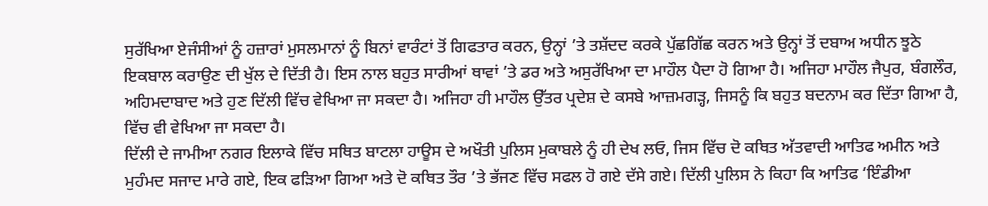ਸੁਰੱਖਿਆ ਏਜੰਸੀਆਂ ਨੂੰ ਹਜ਼ਾਰਾਂ ਮੁਸਲਮਾਨਾਂ ਨੂੰ ਬਿਨਾਂ ਵਾਰੰਟਾਂ ਤੋਂ ਗਿਫਤਾਰ ਕਰਨ, ਉਨ੍ਹਾਂ ’ਤੇ ਤਸ਼ੱਦਦ ਕਰਕੇ ਪੁੱਛਗਿੱਛ ਕਰਨ ਅਤੇ ਉਨ੍ਹਾਂ ਤੋਂ ਦਬਾਅ ਅਧੀਨ ਝੂਠੇ ਇਕਬਾਲ ਕਰਾਉਣ ਦੀ ਖੁੱਲ ਦੇ ਦਿੱਤੀ ਹੈ। ਇਸ ਨਾਲ ਬਹੁਤ ਸਾਰੀਆਂ ਥਾਵਾਂ ’ਤੇ ਡਰ ਅਤੇ ਅਸੁਰੱਖਿਆ ਦਾ ਮਾਹੌਲ ਪੈਦਾ ਹੋ ਗਿਆ ਹੈ। ਅਜਿਹਾ ਮਾਹੌਲ ਜੈਪੁਰ, ਬੰਗਲੌਰ, ਅਹਿਮਦਾਬਾਦ ਅਤੇ ਹੁਣ ਦਿੱਲੀ ਵਿੱਚ ਵੇਖਿਆ ਜਾ ਸਕਦਾ ਹੈ। ਅਜਿਹਾ ਹੀ ਮਾਹੌਲ ਉੱਤਰ ਪ੍ਰਦੇਸ਼ ਦੇ ਕਸਬੇ ਆਜ਼ਮਗੜ੍ਹ, ਜਿਸਨੂੰ ਕਿ ਬਹੁਤ ਬਦਨਾਮ ਕਰ ਦਿੱਤਾ ਗਿਆ ਹੈ, ਵਿੱਚ ਵੀ ਵੇਖਿਆ ਜਾ ਸਕਦਾ ਹੈ।
ਦਿੱਲੀ ਦੇ ਜਾਮੀਆ ਨਗਰ ਇਲਾਕੇ ਵਿੱਚ ਸਥਿਤ ਬਾਟਲਾ ਹਾਊਸ ਦੇ ਅਖੌਤੀ ਪੁਲਿਸ ਮੁਕਾਬਲੇ ਨੂੰ ਹੀ ਦੇਖ ਲਓ, ਜਿਸ ਵਿੱਚ ਦੋ ਕਥਿਤ ਅੱਤਵਾਦੀ ਆਤਿਫ ਅਮੀਨ ਅਤੇ ਮੁਹੰਮਦ ਸਜਾਦ ਮਾਰੇ ਗਏ, ਇਕ ਫੜਿਆ ਗਿਆ ਅਤੇ ਦੋ ਕਥਿਤ ਤੌਰ ’ਤੇ ਭੱਜਣ ਵਿੱਚ ਸਫਲ ਹੋ ਗਏ ਦੱਸੇ ਗਏ। ਦਿੱਲੀ ਪੁਲਿਸ ਨੇ ਕਿਹਾ ਕਿ ਆਤਿਫ ‘ਇੰਡੀਆ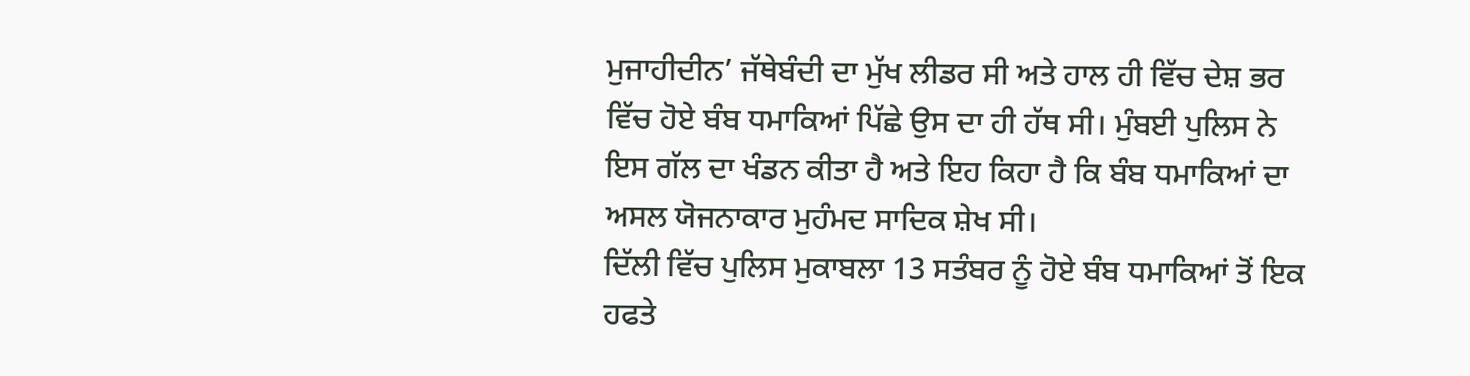ਮੁਜਾਹੀਦੀਨ’ ਜੱਥੇਬੰਦੀ ਦਾ ਮੁੱਖ ਲੀਡਰ ਸੀ ਅਤੇ ਹਾਲ ਹੀ ਵਿੱਚ ਦੇਸ਼ ਭਰ ਵਿੱਚ ਹੋਏ ਬੰਬ ਧਮਾਕਿਆਂ ਪਿੱਛੇ ਉਸ ਦਾ ਹੀ ਹੱਥ ਸੀ। ਮੁੰਬਈ ਪੁਲਿਸ ਨੇ ਇਸ ਗੱਲ ਦਾ ਖੰਡਨ ਕੀਤਾ ਹੈ ਅਤੇ ਇਹ ਕਿਹਾ ਹੈ ਕਿ ਬੰਬ ਧਮਾਕਿਆਂ ਦਾ ਅਸਲ ਯੋਜਨਾਕਾਰ ਮੁਹੰਮਦ ਸਾਦਿਕ ਸ਼ੇਖ ਸੀ।
ਦਿੱਲੀ ਵਿੱਚ ਪੁਲਿਸ ਮੁਕਾਬਲਾ 13 ਸਤੰਬਰ ਨੂੰ ਹੋਏ ਬੰਬ ਧਮਾਕਿਆਂ ਤੋਂ ਇਕ ਹਫਤੇ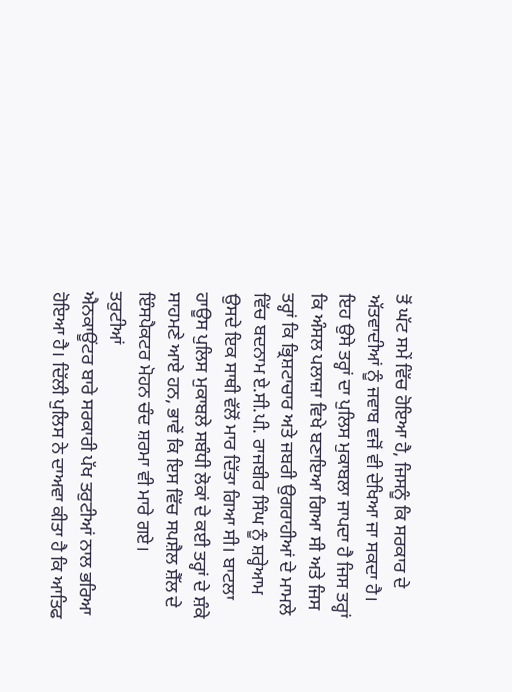ਤੋਂ ਘੱਟ ਸਮੇਂ ਵਿੱਚ ਹੋਇਆ ਹੈ, ਜਿਸਨੂੰ ਕਿ ਸਰਕਾਰ ਦੇ ਅੱਤਵਾਦੀਆਂ ਨੂੰ ਜਵਾਬ ਵਜੋਂ ਵੀ ਦੇਖਿਆ ਜਾ ਸਕਦਾ ਹੈ। ਇਹ ਉਸੇ ਤਰ੍ਹਾਂ ਦਾ ਪੁਲਿਸ ਮੁਕਾਬਲਾ ਜਾਪਦਾ ਹੈ ਜਿਸ ਤਰ੍ਹਾਂ ਕਿ ਅੰਸਲ ਪਲਾਜ਼ਾ ਵਿਖੇ ਬਣਾਇਆ ਗਿਆ ਸੀ ਅਤੇ ਜਿਸ ਤਰ੍ਹਾਂ ਕਿ ਭ੍ਰਿਸ਼ਟਾਚਾਰ ਅਤੇ ਜਬਰੀ ਉਗਰਾਹੀਆਂ ਦੇ ਮਾਮਲੇ ਵਿੱਚ ਬਦਨਾਮ ਏ.ਸੀ.ਪੀ. ਰਾਜਬੀਰ ਸਿੰਘ ਨੂੰ ਸ਼ਰ੍ਹੇਆਮ ਉਸਦੇ ਇਕ ਸਾਥੀ ਵੱਲੋਂ ਮਾਰ ਦਿੱਤਾ ਗਿਆ ਸੀ। ਬਾਟਲਾ ਹਾਊਸ ਪੁਲਿਸ ਮੁਕਾਬਲੇ ਸਬੰਧੀ ਲੋਕਾਂ ਦੇ ਕਈ ਤਰ੍ਹਾਂ ਦੇ ਸ਼ੰਕੇ ਸਾਹਮਣੇ ਆਏ ਹਨ, ਭਾਵੇਂ ਕਿ ਇਸ ਵਿੱਚ ਸਪਸ਼ੈਲ ਸ਼ੈੱਲ ਦੇ ਇੰਸਪੈਕਟਰ ਮੋਹਨ ਚੰਦ ਸ਼ਰਮਾ ਵੀ ਮਾਰੇ ਗਏ।
ਤਰੁਟੀਆਂ
ਐਨਕਾਊਂਟਰ ਬਾਰੇ ਸਰਕਾਰੀ ਪੱਖ ਤਰੁਟੀਆਂ ਨਾਲ ਭਰਿਆ ਹੋਇਆ ਹੈ। ਦਿੱਲੀ ਪੁਲਿਸ ਨੇ ਦਾਅਵਾ ਕੀਤਾ ਹੈ ਕਿ ਆਤਿਫ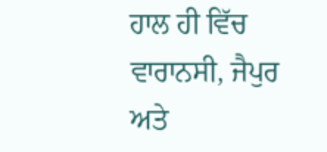ਹਾਲ ਹੀ ਵਿੱਚ ਵਾਰਾਨਸੀ, ਜੈਪੁਰ ਅਤੇ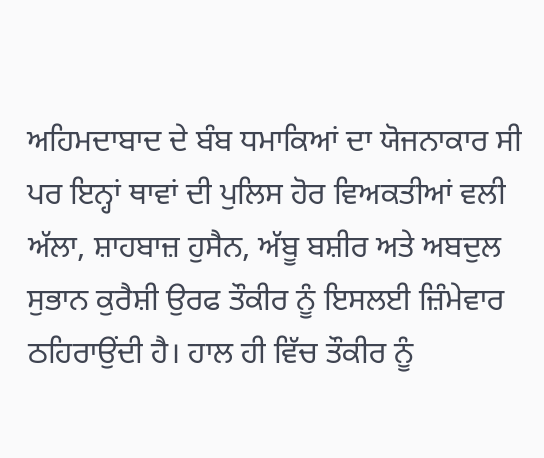ਅਹਿਮਦਾਬਾਦ ਦੇ ਬੰਬ ਧਮਾਕਿਆਂ ਦਾ ਯੋਜਨਾਕਾਰ ਸੀ ਪਰ ਇਨ੍ਹਾਂ ਥਾਵਾਂ ਦੀ ਪੁਲਿਸ ਹੋਰ ਵਿਅਕਤੀਆਂ ਵਲੀ ਅੱਲਾ, ਸ਼ਾਹਬਾਜ਼ ਹੁਸੈਨ, ਅੱਬੂ ਬਸ਼ੀਰ ਅਤੇ ਅਬਦੁਲ ਸੁਭਾਨ ਕੁਰੈਸ਼ੀ ਉਰਫ ਤੌਕੀਰ ਨੂੰ ਇਸਲਈ ਜ਼ਿੰਮੇਵਾਰ ਠਹਿਰਾਉਂਦੀ ਹੈ। ਹਾਲ ਹੀ ਵਿੱਚ ਤੌਕੀਰ ਨੂੰ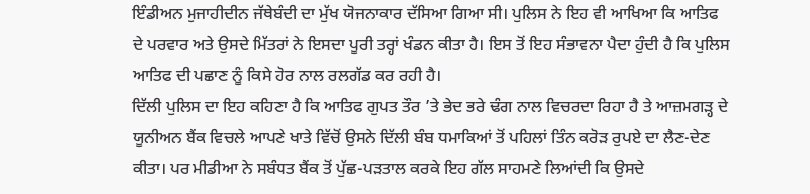ਇੰਡੀਅਨ ਮੁਜਾਹੀਦੀਨ ਜੱਥੇਬੰਦੀ ਦਾ ਮੁੱਖ ਯੋਜਨਾਕਾਰ ਦੱਸਿਆ ਗਿਆ ਸੀ। ਪੁਲਿਸ ਨੇ ਇਹ ਵੀ ਆਖਿਆ ਕਿ ਆਤਿਫ ਦੇ ਪਰਵਾਰ ਅਤੇ ਉਸਦੇ ਮਿੱਤਰਾਂ ਨੇ ਇਸਦਾ ਪੂਰੀ ਤਰ੍ਹਾਂ ਖੰਡਨ ਕੀਤਾ ਹੈ। ਇਸ ਤੋਂ ਇਹ ਸੰਭਾਵਨਾ ਪੈਦਾ ਹੁੰਦੀ ਹੈ ਕਿ ਪੁਲਿਸ ਆਤਿਫ ਦੀ ਪਛਾਣ ਨੂੰ ਕਿਸੇ ਹੋਰ ਨਾਲ ਰਲਗੱਡ ਕਰ ਰਹੀ ਹੈ।
ਦਿੱਲੀ ਪੁਲਿਸ ਦਾ ਇਹ ਕਹਿਣਾ ਹੈ ਕਿ ਆਤਿਫ ਗੁਪਤ ਤੌਰ ’ਤੇ ਭੇਦ ਭਰੇ ਢੰਗ ਨਾਲ ਵਿਚਰਦਾ ਰਿਹਾ ਹੈ ਤੇ ਆਜ਼ਮਗੜ੍ਹ ਦੇ ਯੂਨੀਅਨ ਬੈਂਕ ਵਿਚਲੇ ਆਪਣੇ ਖਾਤੇ ਵਿੱਚੋਂ ਉਸਨੇ ਦਿੱਲੀ ਬੰਬ ਧਮਾਕਿਆਂ ਤੋਂ ਪਹਿਲਾਂ ਤਿੰਨ ਕਰੋੜ ਰੁਪਏ ਦਾ ਲੈਣ-ਦੇਣ ਕੀਤਾ। ਪਰ ਮੀਡੀਆ ਨੇ ਸਬੰਧਤ ਬੈਂਕ ਤੋਂ ਪੁੱਛ-ਪੜਤਾਲ ਕਰਕੇ ਇਹ ਗੱਲ ਸਾਹਮਣੇ ਲਿਆਂਦੀ ਕਿ ਉਸਦੇ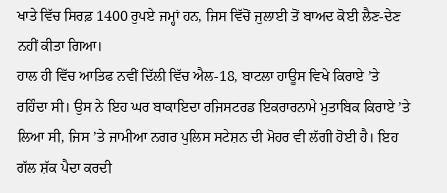ਖਾਤੇ ਵਿੱਚ ਸਿਰਫ਼ 1400 ਰੁਪਏ ਜਮ੍ਹਾਂ ਹਨ, ਜਿਸ ਵਿੱਚੋਂ ਜੁਲਾਈ ਤੋਂ ਬਾਅਦ ਕੋਈ ਲੈਣ-ਦੇਣ ਨਹੀਂ ਕੀਤਾ ਗਿਆ।
ਹਾਲ ਹੀ ਵਿੱਚ ਆਤਿਫ ਨਵੀਂ ਦਿੱਲੀ ਵਿੱਚ ਐਲ-18, ਬਾਟਲਾ ਹਾਊਸ ਵਿਖੇ ਕਿਰਾਏ ’ਤੇ ਰਹਿੰਦਾ ਸੀ। ਉਸ ਨੇ ਇਹ ਘਰ ਬਾਕਾਇਦਾ ਰਜਿਸਟਰਡ ਇਕਰਾਰਨਾਮੇ ਮੁਤਾਬਿਕ ਕਿਰਾਏ ’ਤੇ ਲਿਆ ਸੀ, ਜਿਸ ’ਤੇ ਜਾਮੀਆ ਨਗਰ ਪੁਲਿਸ ਸਟੇਸ਼ਨ ਦੀ ਮੋਹਰ ਵੀ ਲੱਗੀ ਹੋਈ ਹੈ। ਇਹ ਗੱਲ ਸ਼ੱਕ ਪੈਦਾ ਕਰਦੀ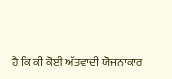ਹੈ ਕਿ ਕੀ ਕੋਈ ਅੱਤਵਾਦੀ ਯੋਜਨਾਕਾਰ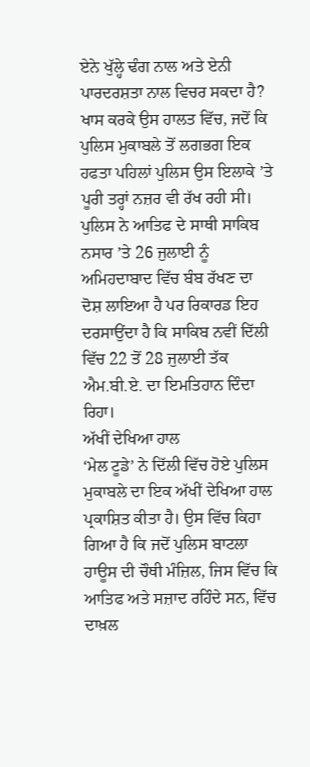ਏਨੇ ਖੁੱਲ੍ਹੇ ਢੰਗ ਨਾਲ ਅਤੇ ਏਨੀ ਪਾਰਦਰਸ਼ਤਾ ਨਾਲ ਵਿਚਰ ਸਕਦਾ ਹੈ? ਖਾਸ ਕਰਕੇ ਉਸ ਹਾਲਤ ਵਿੱਚ, ਜਦੋਂ ਕਿ ਪੁਲਿਸ ਮੁਕਾਬਲੇ ਤੋਂ ਲਗਭਗ ਇਕ ਹਫਤਾ ਪਹਿਲਾਂ ਪੁਲਿਸ ਉਸ ਇਲਾਕੇ ’ਤੇ ਪੂਰੀ ਤਰ੍ਹਾਂ ਨਜ਼ਰ ਵੀ ਰੱਖ ਰਹੀ ਸੀ। ਪੁਲਿਸ ਨੇ ਆਤਿਫ ਦੇ ਸਾਥੀ ਸਾਕਿਬ ਨਸਾਰ ’ਤੇ 26 ਜੁਲਾਈ ਨੂੰ ਅਮਿਹਦਾਬਾਦ ਵਿੱਚ ਬੰਬ ਰੱਖਣ ਦਾ ਦੋਸ਼ ਲਾਇਆ ਹੈ ਪਰ ਰਿਕਾਰਡ ਇਹ ਦਰਸਾਉਂਦਾ ਹੈ ਕਿ ਸਾਕਿਬ ਨਵੀਂ ਦਿੱਲੀ ਵਿੱਚ 22 ਤੋਂ 28 ਜੁਲਾਈ ਤੱਕ ਐਮ.ਬੀ.ਏ. ਦਾ ਇਮਤਿਹਾਨ ਦਿੰਦਾ ਰਿਹਾ।
ਅੱਖੀਂ ਦੇਖਿਆ ਹਾਲ
‘ਮੇਲ ਟੂਡੇ’ ਨੇ ਦਿੱਲੀ ਵਿੱਚ ਹੋਏ ਪੁਲਿਸ ਮੁਕਾਬਲੇ ਦਾ ਇਕ ਅੱਖੀਂ ਦੇਖਿਆ ਹਾਲ ਪ੍ਰਕਾਸ਼ਿਤ ਕੀਤਾ ਹੈ। ਉਸ ਵਿੱਚ ਕਿਹਾ ਗਿਆ ਹੈ ਕਿ ਜਦੋਂ ਪੁਲਿਸ ਬਾਟਲਾ ਹਾਊਸ ਦੀ ਚੌਥੀ ਮੰਜ਼ਿਲ, ਜਿਸ ਵਿੱਚ ਕਿ ਆਤਿਫ ਅਤੇ ਸਜ਼ਾਦ ਰਹਿੰਦੇ ਸਨ, ਵਿੱਚ ਦਾਖ਼ਲ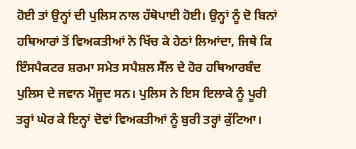ਹੋਈ ਤਾਂ ਉਨ੍ਹਾਂ ਦੀ ਪੁਲਿਸ ਨਾਲ ਹੱਥੋਪਾਈ ਹੋਈ। ਉਨ੍ਹਾਂ ਨੂੰ ਦੋ ਬਿਨਾਂ ਹਥਿਆਰਾਂ ਤੋਂ ਵਿਅਕਤੀਆਂ ਨੇ ਖਿੱਚ ਕੇ ਹੇਠਾਂ ਲਿਆਂਦਾ, ਜਿਥੇ ਕਿ ਇੰਸਪੈਕਟਰ ਸ਼ਰਮਾ ਸਮੇਤ ਸਪੈਸ਼ਲ ਸੈੱਲ ਦੇ ਹੋਰ ਹਥਿਆਰਬੰਦ ਪੁਲਿਸ ਦੇ ਜਵਾਨ ਮੌਜੂਦ ਸਨ। ਪੁਲਿਸ ਨੇ ਇਸ ਇਲਾਕੇ ਨੂੰ ਪੂਰੀ ਤਰ੍ਹਾਂ ਘੇਰ ਕੇ ਇਨ੍ਹਾਂ ਦੋਵਾਂ ਵਿਅਕਤੀਆਂ ਨੂੰ ਬੁਰੀ ਤਰ੍ਹਾਂ ਕੁੱਟਿਆ।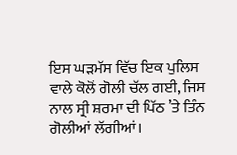ਇਸ ਘੜਮੱਸ ਵਿੱਚ ਇਕ ਪੁਲਿਸ ਵਾਲੇ ਕੋਲੋਂ ਗੋਲੀ ਚੱਲ ਗਈ, ਜਿਸ ਨਾਲ ਸ੍ਰੀ ਸ਼ਰਮਾ ਦੀ ਪਿੱਠ ’ਤੇ ਤਿੰਨ ਗੋਲੀਆਂ ਲੱਗੀਆਂ।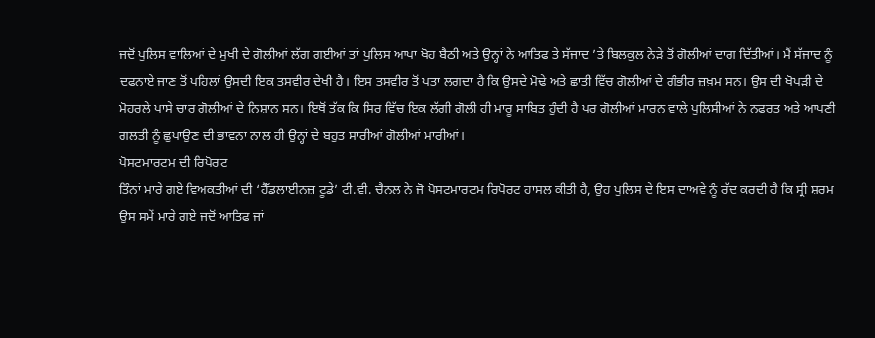ਜਦੋਂ ਪੁਲਿਸ ਵਾਲਿਆਂ ਦੇ ਮੁਖੀ ਦੇ ਗੋਲੀਆਂ ਲੱਗ ਗਈਆਂ ਤਾਂ ਪੁਲਿਸ ਆਪਾ ਖੋਹ ਬੈਠੀ ਅਤੇ ਉਨ੍ਹਾਂ ਨੇ ਆਤਿਫ ਤੇ ਸੱਜਾਦ ’ਤੇ ਬਿਲਕੁਲ ਨੇੜੇ ਤੋਂ ਗੋਲੀਆਂ ਦਾਗ ਦਿੱਤੀਆਂ। ਮੈਂ ਸੱਜਾਦ ਨੂੰ ਦਫਨਾਏ ਜਾਣ ਤੋਂ ਪਹਿਲਾਂ ਉਸਦੀ ਇਕ ਤਸਵੀਰ ਦੇਖੀ ਹੈ। ਇਸ ਤਸਵੀਰ ਤੋਂ ਪਤਾ ਲਗਦਾ ਹੈ ਕਿ ਉਸਦੇ ਮੋਢੇ ਅਤੇ ਛਾਤੀ ਵਿੱਚ ਗੋਲੀਆਂ ਦੇ ਗੰਭੀਰ ਜ਼ਖ਼ਮ ਸਨ। ਉਸ ਦੀ ਖੋਪੜੀ ਦੇ ਮੋਹਰਲੇ ਪਾਸੇ ਚਾਰ ਗੋਲੀਆਂ ਦੇ ਨਿਸ਼ਾਨ ਸਨ। ਇਥੋਂ ਤੱਕ ਕਿ ਸਿਰ ਵਿੱਚ ਇਕ ਲੱਗੀ ਗੋਲੀ ਹੀ ਮਾਰੂ ਸਾਬਿਤ ਹੁੰਦੀ ਹੈ ਪਰ ਗੋਲੀਆਂ ਮਾਰਨ ਵਾਲੇ ਪੁਲਿਸੀਆਂ ਨੇ ਨਫਰਤ ਅਤੇ ਆਪਣੀ ਗਲਤੀ ਨੂੰ ਛੁਪਾਉਣ ਦੀ ਭਾਵਨਾ ਨਾਲ ਹੀ ਉਨ੍ਹਾਂ ਦੇ ਬਹੁਤ ਸਾਰੀਆਂ ਗੋਲੀਆਂ ਮਾਰੀਆਂ।
ਪੋਸਟਮਾਰਟਮ ਦੀ ਰਿਪੋਰਟ
ਤਿੰਨਾਂ ਮਾਰੇ ਗਏ ਵਿਅਕਤੀਆਂ ਦੀ ‘ਹੈੱਡਲਾਈਨਜ਼ ਟੂਡੇ’ ਟੀ.ਵੀ. ਚੈਨਲ ਨੇ ਜੋ ਪੋਸਟਮਾਰਟਮ ਰਿਪੋਰਟ ਹਾਸਲ ਕੀਤੀ ਹੈ, ਉਹ ਪੁਲਿਸ ਦੇ ਇਸ ਦਾਅਵੇ ਨੂੰ ਰੱਦ ਕਰਦੀ ਹੈ ਕਿ ਸ੍ਰੀ ਸ਼ਰਮ ਉਸ ਸਮੇਂ ਮਾਰੇ ਗਏ ਜਦੋਂ ਆਤਿਫ ਜਾਂ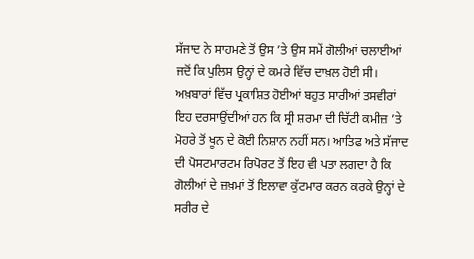ਸੱਜਾਦ ਨੇ ਸਾਹਮਣੇ ਤੋਂ ਉਸ ’ਤੇ ਉਸ ਸਮੇਂ ਗੋਲੀਆਂ ਚਲਾਈਆਂ ਜਦੋਂ ਕਿ ਪੁਲਿਸ ਉਨ੍ਹਾਂ ਦੇ ਕਮਰੇ ਵਿੱਚ ਦਾਖ਼ਲ ਹੋਈ ਸੀ। ਅਖ਼ਬਾਰਾਂ ਵਿੱਚ ਪ੍ਰਕਾਸ਼ਿਤ ਹੋਈਆਂ ਬਹੁਤ ਸਾਰੀਆਂ ਤਸਵੀਰਾਂ ਇਹ ਦਰਸਾਉਂਦੀਆਂ ਹਨ ਕਿ ਸ੍ਰੀ ਸ਼ਰਮਾ ਦੀ ਚਿੱਟੀ ਕਮੀਜ਼ ’ਤੇ ਮੋਹਰੇ ਤੋਂ ਖੂਨ ਦੇ ਕੋਈ ਨਿਸ਼ਾਨ ਨਹੀਂ ਸਨ। ਆਤਿਫ ਅਤੇ ਸੱਜਾਦ ਦੀ ਪੋਸਟਮਾਰਟਮ ਰਿਪੋਰਟ ਤੋਂ ਇਹ ਵੀ ਪਤਾ ਲਗਦਾ ਹੈ ਕਿ ਗੋਲੀਆਂ ਦੇ ਜ਼ਖ਼ਮਾਂ ਤੋਂ ਇਲਾਵਾ ਕੁੱਟਮਾਰ ਕਰਨ ਕਰਕੇ ਉਨ੍ਹਾਂ ਦੇ ਸਰੀਰ ਦੇ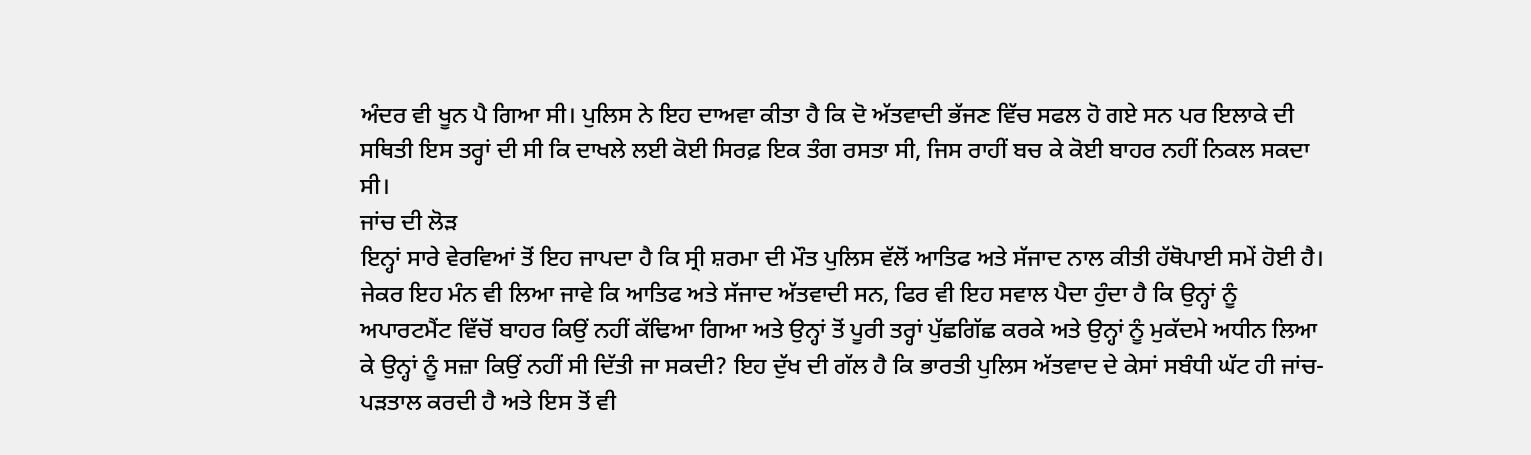ਅੰਦਰ ਵੀ ਖੂਨ ਪੈ ਗਿਆ ਸੀ। ਪੁਲਿਸ ਨੇ ਇਹ ਦਾਅਵਾ ਕੀਤਾ ਹੈ ਕਿ ਦੋ ਅੱਤਵਾਦੀ ਭੱਜਣ ਵਿੱਚ ਸਫਲ ਹੋ ਗਏ ਸਨ ਪਰ ਇਲਾਕੇ ਦੀ ਸਥਿਤੀ ਇਸ ਤਰ੍ਹਾਂ ਦੀ ਸੀ ਕਿ ਦਾਖਲੇ ਲਈ ਕੋਈ ਸਿਰਫ਼ ਇਕ ਤੰਗ ਰਸਤਾ ਸੀ, ਜਿਸ ਰਾਹੀਂ ਬਚ ਕੇ ਕੋਈ ਬਾਹਰ ਨਹੀਂ ਨਿਕਲ ਸਕਦਾ ਸੀ।
ਜਾਂਚ ਦੀ ਲੋੜ
ਇਨ੍ਹਾਂ ਸਾਰੇ ਵੇਰਵਿਆਂ ਤੋਂ ਇਹ ਜਾਪਦਾ ਹੈ ਕਿ ਸ੍ਰੀ ਸ਼ਰਮਾ ਦੀ ਮੌਤ ਪੁਲਿਸ ਵੱਲੋਂ ਆਤਿਫ ਅਤੇ ਸੱਜਾਦ ਨਾਲ ਕੀਤੀ ਹੱਥੋਪਾਈ ਸਮੇਂ ਹੋਈ ਹੈ। ਜੇਕਰ ਇਹ ਮੰਨ ਵੀ ਲਿਆ ਜਾਵੇ ਕਿ ਆਤਿਫ ਅਤੇ ਸੱਜਾਦ ਅੱਤਵਾਦੀ ਸਨ, ਫਿਰ ਵੀ ਇਹ ਸਵਾਲ ਪੈਦਾ ਹੁੰਦਾ ਹੈ ਕਿ ਉਨ੍ਹਾਂ ਨੂੰ ਅਪਾਰਟਮੈਂਟ ਵਿੱਚੋਂ ਬਾਹਰ ਕਿਉਂ ਨਹੀਂ ਕੱਢਿਆ ਗਿਆ ਅਤੇ ਉਨ੍ਹਾਂ ਤੋਂ ਪੂਰੀ ਤਰ੍ਹਾਂ ਪੁੱਛਗਿੱਛ ਕਰਕੇ ਅਤੇ ਉਨ੍ਹਾਂ ਨੂੰ ਮੁਕੱਦਮੇ ਅਧੀਨ ਲਿਆ ਕੇ ਉਨ੍ਹਾਂ ਨੂੰ ਸਜ਼ਾ ਕਿਉਂ ਨਹੀਂ ਸੀ ਦਿੱਤੀ ਜਾ ਸਕਦੀ? ਇਹ ਦੁੱਖ ਦੀ ਗੱਲ ਹੈ ਕਿ ਭਾਰਤੀ ਪੁਲਿਸ ਅੱਤਵਾਦ ਦੇ ਕੇਸਾਂ ਸਬੰਧੀ ਘੱਟ ਹੀ ਜਾਂਚ-ਪੜਤਾਲ ਕਰਦੀ ਹੈ ਅਤੇ ਇਸ ਤੋਂ ਵੀ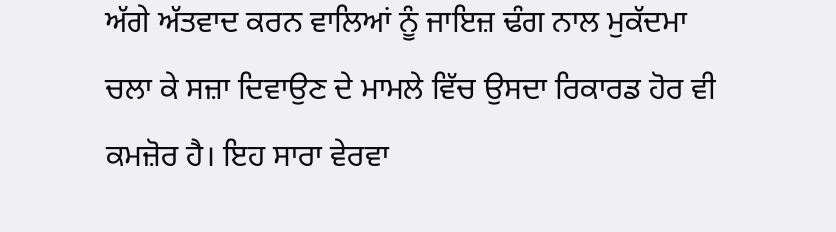ਅੱਗੇ ਅੱਤਵਾਦ ਕਰਨ ਵਾਲਿਆਂ ਨੂੰ ਜਾਇਜ਼ ਢੰਗ ਨਾਲ ਮੁਕੱਦਮਾ ਚਲਾ ਕੇ ਸਜ਼ਾ ਦਿਵਾਉਣ ਦੇ ਮਾਮਲੇ ਵਿੱਚ ਉਸਦਾ ਰਿਕਾਰਡ ਹੋਰ ਵੀ ਕਮਜ਼ੋਰ ਹੈ। ਇਹ ਸਾਰਾ ਵੇਰਵਾ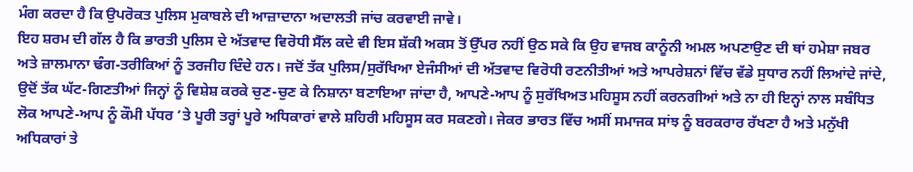ਮੰਗ ਕਰਦਾ ਹੈ ਕਿ ਉਪਰੋਕਤ ਪੁਲਿਸ ਮੁਕਾਬਲੇ ਦੀ ਆਜ਼ਾਦਾਨਾ ਅਦਾਲਤੀ ਜਾਂਚ ਕਰਵਾਈ ਜਾਵੇ।
ਇਹ ਸ਼ਰਮ ਦੀ ਗੱਲ ਹੈ ਕਿ ਭਾਰਤੀ ਪੁਲਿਸ ਦੇ ਅੱਤਵਾਦ ਵਿਰੋਧੀ ਸੈੱਲ ਕਦੇ ਵੀ ਇਸ ਸ਼ੱਕੀ ਅਕਸ ਤੋਂ ਉੱਪਰ ਨਹੀਂ ਉਠ ਸਕੇ ਕਿ ਉਹ ਵਾਜਬ ਕਾਨੂੰਨੀ ਅਮਲ ਅਪਣਾਉਣ ਦੀ ਥਾਂ ਹਮੇਸ਼ਾ ਜਬਰ ਅਤੇ ਜ਼ਾਲਮਾਨਾ ਢੰਗ-ਤਰੀਕਿਆਂ ਨੂੰ ਤਰਜੀਹ ਦਿੰਦੇ ਹਨ। ਜਦੋਂ ਤੱਕ ਪੁਲਿਸ/ਸੁਰੱਖਿਆ ਏਜੰਸੀਆਂ ਦੀ ਅੱਤਵਾਦ ਵਿਰੋਧੀ ਰਣਨੀਤੀਆਂ ਅਤੇ ਆਪਰੇਸ਼ਨਾਂ ਵਿੱਚ ਵੱਡੇ ਸੁਧਾਰ ਨਹੀਂ ਲਿਆਂਦੇ ਜਾਂਦੇ, ਉਦੋਂ ਤੱਕ ਘੱਟ-ਗਿਣਤੀਆਂ ਜਿਨ੍ਹਾਂ ਨੂੰ ਵਿਸ਼ੇਸ਼ ਕਰਕੇ ਚੁਣ-ਚੁਣ ਕੇ ਨਿਸ਼ਾਨਾ ਬਣਾਇਆ ਜਾਂਦਾ ਹੈ, ਆਪਣੇ-ਆਪ ਨੂੰ ਸੁਰੱਖਿਅਤ ਮਹਿਸੂਸ ਨਹੀਂ ਕਰਨਗੀਆਂ ਅਤੇ ਨਾ ਹੀ ਇਨ੍ਹਾਂ ਨਾਲ ਸਬੰਧਿਤ ਲੋਕ ਆਪਣੇ-ਆਪ ਨੂੰ ਕੌਮੀ ਪੱਧਰ ’ਤੇ ਪੂਰੀ ਤਰ੍ਹਾਂ ਪੂਰੇ ਅਧਿਕਾਰਾਂ ਵਾਲੇ ਸ਼ਹਿਰੀ ਮਹਿਸੂਸ ਕਰ ਸਕਣਗੇ। ਜੇਕਰ ਭਾਰਤ ਵਿੱਚ ਅਸੀਂ ਸਮਾਜਕ ਸਾਂਝ ਨੂੰ ਬਰਕਰਾਰ ਰੱਖਣਾ ਹੈ ਅਤੇ ਮਨੁੱਖੀ ਅਧਿਕਾਰਾਂ ਤੇ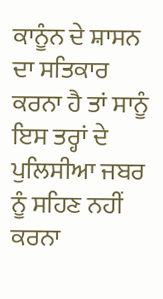ਕਾਨੂੰਨ ਦੇ ਸ਼ਾਸਨ ਦਾ ਸਤਿਕਾਰ ਕਰਨਾ ਹੈ ਤਾਂ ਸਾਨੂੰ ਇਸ ਤਰ੍ਹਾਂ ਦੇ ਪੁਲਿਸੀਆ ਜਬਰ ਨੂੰ ਸਹਿਣ ਨਹੀਂ ਕਰਨਾ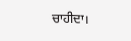ਚਾਹੀਦਾ।